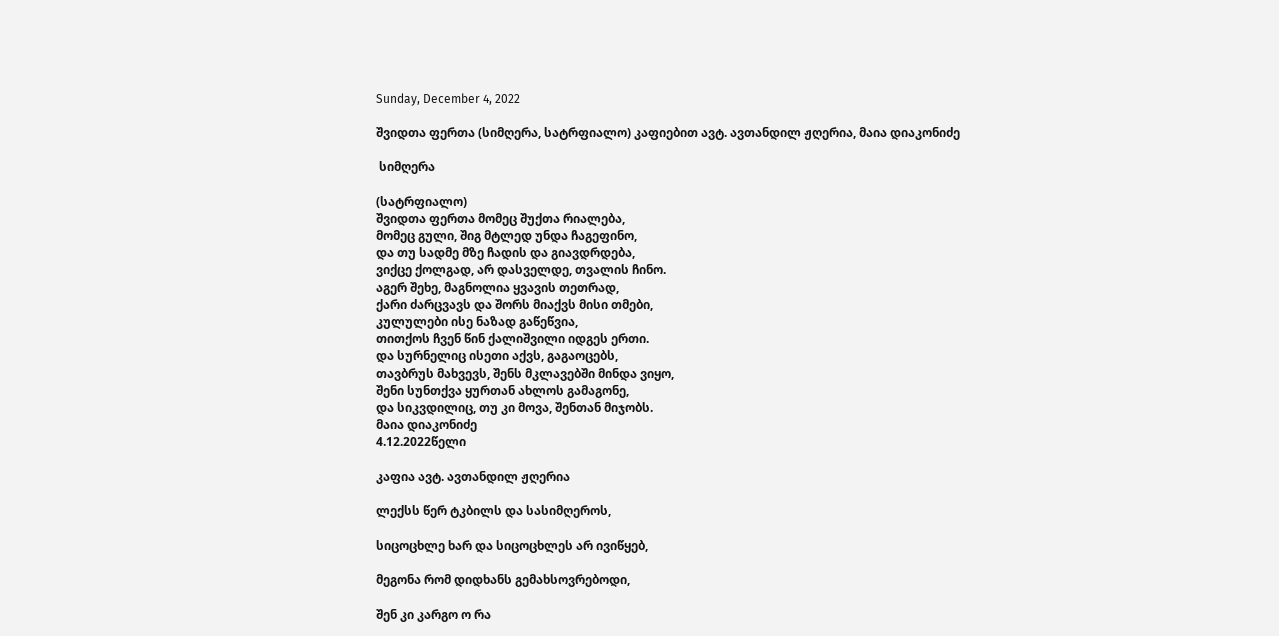Sunday, December 4, 2022

შვიდთა ფერთა (სიმღერა, სატრფიალო) კაფიებით ავტ. ავთანდილ ჟღერია, მაია დიაკონიძე

 სიმღერა

(სატრფიალო)
შვიდთა ფერთა მომეც შუქთა რიალება,
მომეც გული, შიგ მტლედ უნდა ჩაგეფინო,
და თუ სადმე მზე ჩადის და გიავდრდება,
ვიქცე ქოლგად, არ დასველდე, თვალის ჩინო.
აგერ შეხე, მაგნოლია ყვავის თეთრად,
ქარი ძარცვავს და შორს მიაქვს მისი თმები,
კულულები ისე ნაზად გაწეწვია,
თითქოს ჩვენ წინ ქალიშვილი იდგეს ერთი.
და სურნელიც ისეთი აქვს, გაგაოცებს,
თავბრუს მახვევს, შენს მკლავებში მინდა ვიყო,
შენი სუნთქვა ყურთან ახლოს გამაგონე,
და სიკვდილიც, თუ კი მოვა, შენთან მიჯობს.
მაია დიაკონიძე
4.12.2022წელი

კაფია ავტ. ავთანდილ ჟღერია

ლექსს წერ ტკბილს და სასიმღეროს,

სიცოცხლე ხარ და სიცოცხლეს არ ივიწყებ,

მეგონა რომ დიდხანს გემახსოვრებოდი,

შენ კი კარგო ო რა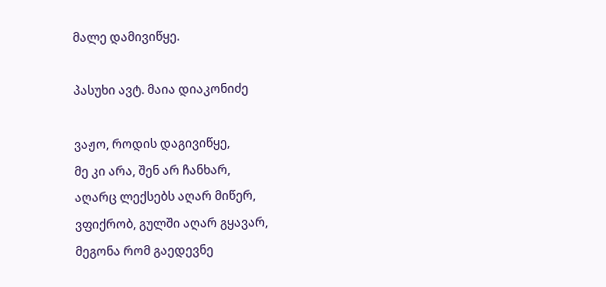მალე დამივიწყე.

პასუხი ავტ. მაია დიაკონიძე

ვაჟო, როდის დაგივიწყე,
მე კი არა, შენ არ ჩანხარ,
აღარც ლექსებს აღარ მიწერ,
ვფიქრობ, გულში აღარ გყავარ,
მეგონა რომ გაედევნე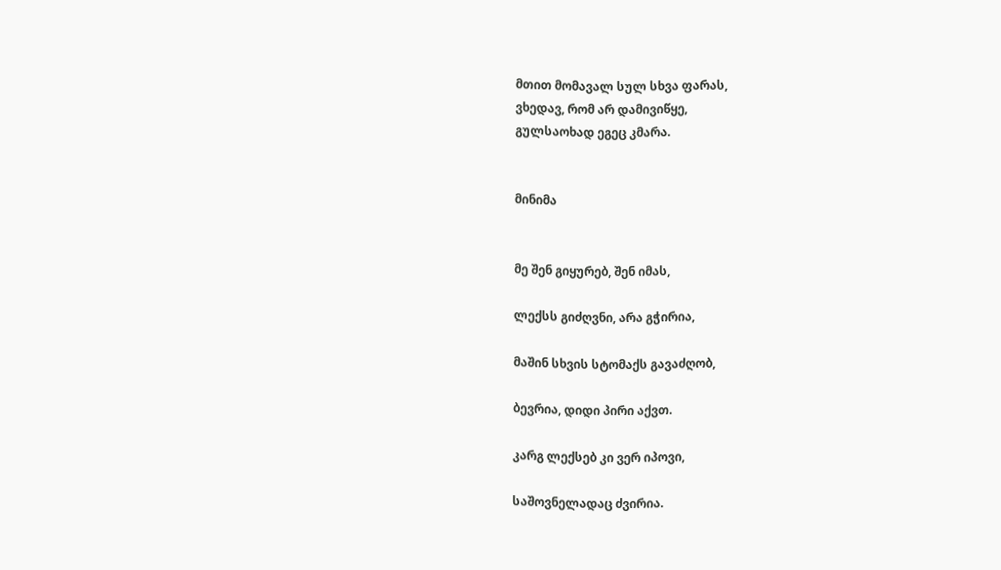მთით მომავალ სულ სხვა ფარას,
ვხედავ, რომ არ დამივიწყე,
გულსაოხად ეგეც კმარა.


მინიმა


მე შენ გიყურებ, შენ იმას,

ლექსს გიძღვნი, არა გჭირია,

მაშინ სხვის სტომაქს გავაძღობ,

ბევრია, დიდი პირი აქვთ.

კარგ ლექსებ კი ვერ იპოვი,

საშოვნელადაც ძვირია.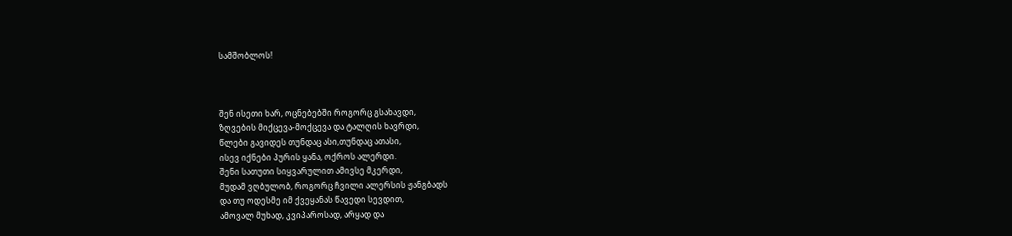სამშობლოს!



შენ ისეთი ხარ, ოცნებებში როგორც გსახავდი,
ზღვების მიქცევა-მოქცევა და ტალღის ხავრდი,
წლები გავიდეს თუნდაც ასი,თუნდაც ათასი,
ისევ იქნები პურის ყანა, ოქროს ალერდი.
შენი სათუთი სიყვარულით ამივსე მკერდი,
მუდამ ვღბულობ, როგორც ჩვილი ალერსის ჟანგბადს
და თუ ოდესმე იმ ქვეყანას წავედი სევდით,
ამოვალ მუხად, კვიპაროსად, არყად და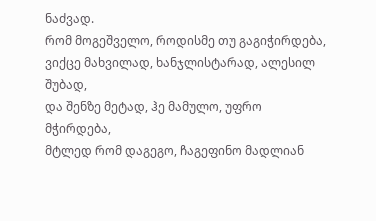ნაძვად.
რომ მოგეშველო, როდისმე თუ გაგიჭირდება,
ვიქცე მახვილად, ხანჯლისტარად, ალესილ შუბად,
და შენზე მეტად, ჰე მამულო, უფრო მჭირდება,
მტლედ რომ დაგეგო, ჩაგეფინო მადლიან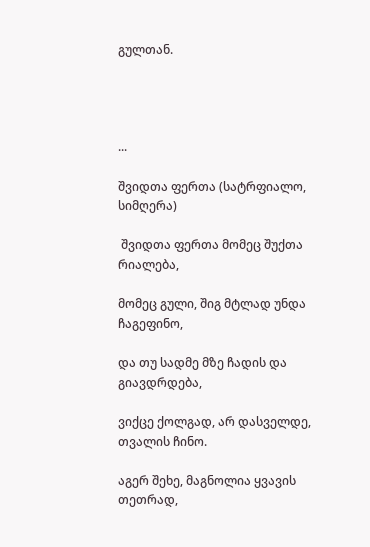გულთან.




...

შვიდთა ფერთა (სატრფიალო, სიმღერა)

 შვიდთა ფერთა მომეც შუქთა რიალება,

მომეც გული, შიგ მტლად უნდა ჩაგეფინო,

და თუ სადმე მზე ჩადის და გიავდრდება,

ვიქცე ქოლგად, არ დასველდე, თვალის ჩინო.

აგერ შეხე, მაგნოლია ყვავის თეთრად,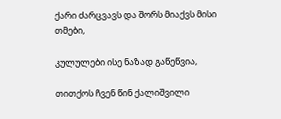ქარი ძარცვავს და შორს მიაქვს მისი თმები,

კულულები ისე ნაზად გაწეწვია,

თითქოს ჩვენ წინ ქალიშვილი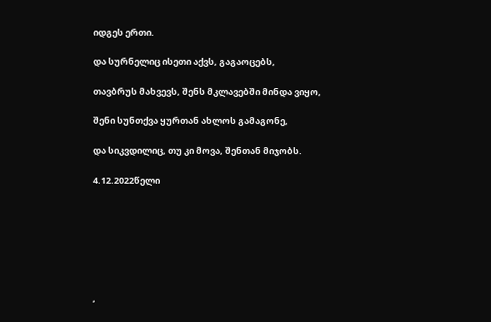იდგეს ერთი.

და სურნელიც ისეთი აქვს, გაგაოცებს,

თავბრუს მახვევს, შენს მკლავებში მინდა ვიყო,

შენი სუნთქვა ყურთან ახლოს გამაგონე,

და სიკვდილიც, თუ კი მოვა, შენთან მიჯობს.

4.12.2022წელი







,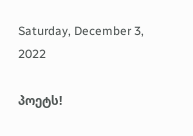Saturday, December 3, 2022

პოეტს!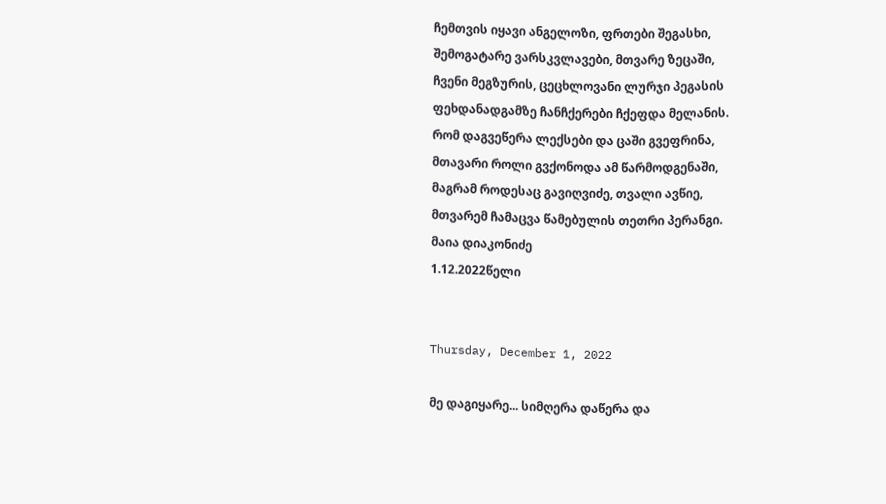ჩემთვის იყავი ანგელოზი, ფრთები შეგასხი,
შემოგატარე ვარსკვლავები, მთვარე ზეცაში,
ჩვენი მეგზურის, ცეცხლოვანი ლურჯი პეგასის
ფეხდანადგამზე ჩანჩქერები ჩქეფდა მელანის.
რომ დაგვეწერა ლექსები და ცაში გვეფრინა,
მთავარი როლი გვქონოდა ამ წარმოდგენაში,
მაგრამ როდესაც გავიღვიძე, თვალი ავწიე,
მთვარემ ჩამაცვა წამებულის თეთრი პერანგი.
მაია დიაკონიძე
1.12.2022წელი


Thursday, December 1, 2022

მე დაგიყარე... სიმღერა დაწერა და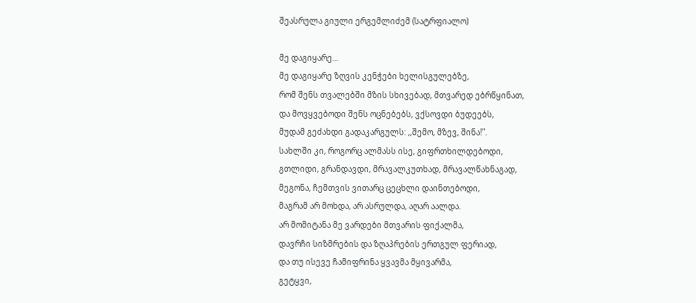შეასრულა გიული ერგემლიძემ (სატრფიალო)

მე დაგიყარე...
მე დაგიყარე ზღვის კენჭები ხელისგულებზე,
რომ შენს თვალებში მზის სხივებად, მთვარედ ებრწყინათ,
და მოვყვებოდი შენს ოცნებებს, ვქსოვდი ბუდეებს,
მუდამ გეძახდი გადაკარგულს: ,,შემო, მზევ, შინა!".
სახლში კი, როგორც ალმასს ისე, გიფრთხილდებოდი,
გთლიდი, გრანდავდი, მრავალკუთხად, მრავალწახნაგად,
მეგონა, ჩემთვის ვითარც ცეცხლი დაინთებოდი,
მაგრამ არ მოხდა, არ ასრულდა, აღარ აალდა.
არ მომიტანა მე ვარდები მთვარის ფიქალმა,
დავრჩი სიზმრების და ზღაპრების ერთგულ ფერიად,
და თუ ისევე ჩამიფრინა ყვავმა მყივარმა,
გეტყვი,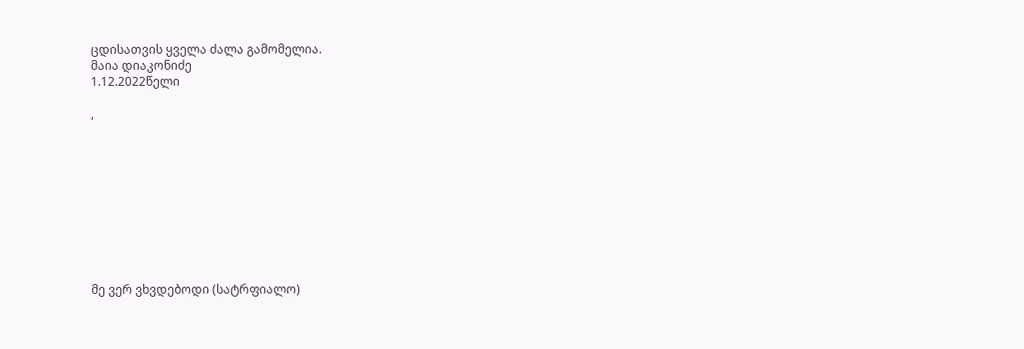ცდისათვის ყველა ძალა გამომელია.
მაია დიაკონიძე
1.12.2022წელი

,










მე ვერ ვხვდებოდი (სატრფიალო)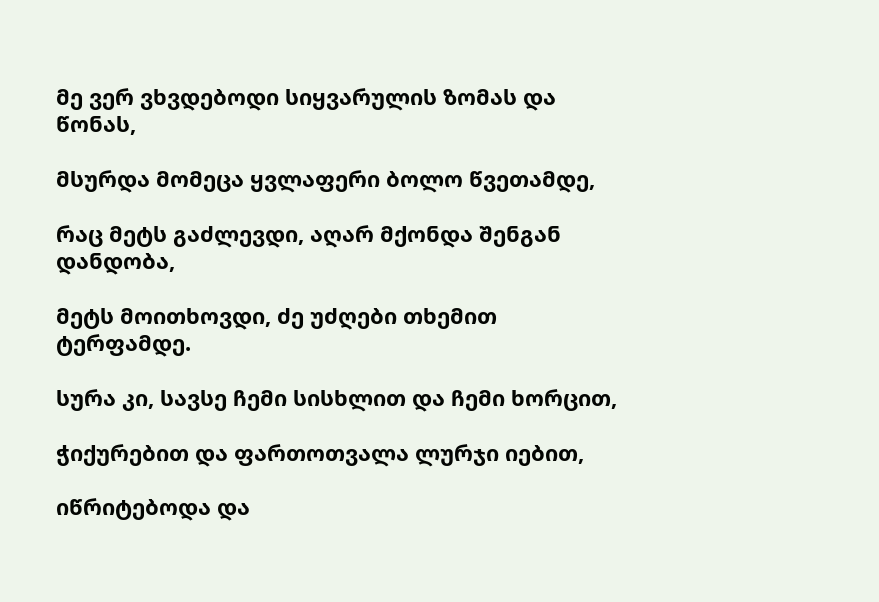მე ვერ ვხვდებოდი სიყვარულის ზომას და წონას,

მსურდა მომეცა ყვლაფერი ბოლო წვეთამდე,

რაც მეტს გაძლევდი, აღარ მქონდა შენგან დანდობა,

მეტს მოითხოვდი, ძე უძღები თხემით ტერფამდე.

სურა კი, სავსე ჩემი სისხლით და ჩემი ხორცით,

ჭიქურებით და ფართოთვალა ლურჯი იებით,

იწრიტებოდა და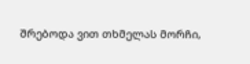შრებოდა ვით თხმელას მორჩი,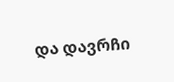და დავრჩი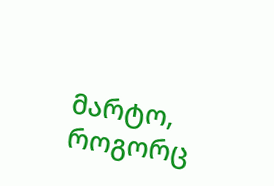მარტო, როგორც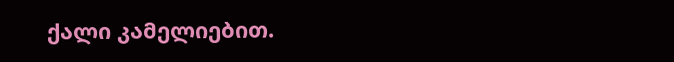ქალი კამელიებით.